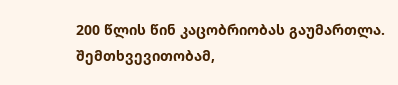200 წლის წინ კაცობრიობას გაუმართლა. შემთხვევითობამ,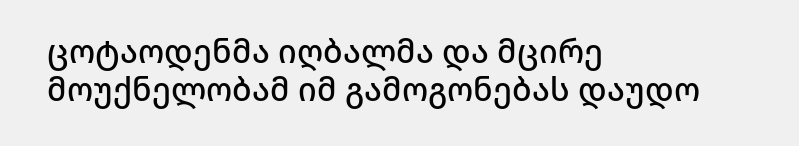ცოტაოდენმა იღბალმა და მცირე მოუქნელობამ იმ გამოგონებას დაუდო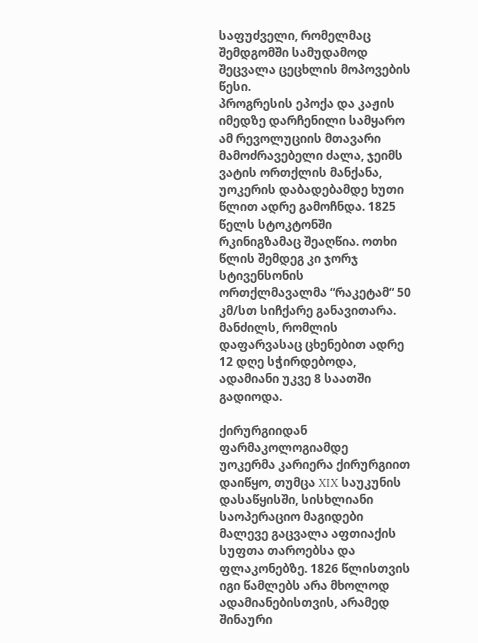საფუძველი, რომელმაც შემდგომში სამუდამოდ შეცვალა ცეცხლის მოპოვების წესი.
პროგრესის ეპოქა და კაჟის იმედზე დარჩენილი სამყარო
ამ რევოლუციის მთავარი მამოძრავებელი ძალა, ჯეიმს ვატის ორთქლის მანქანა, უოკერის დაბადებამდე ხუთი წლით ადრე გამოჩნდა. 1825 წელს სტოკტონში რკინიგზამაც შეაღწია. ოთხი წლის შემდეგ კი ჯორჯ სტივენსონის ორთქლმავალმა “რაკეტამ“ 50 კმ/სთ სიჩქარე განავითარა. მანძილს, რომლის დაფარვასაც ცხენებით ადრე 12 დღე სჭირდებოდა, ადამიანი უკვე 8 საათში გადიოდა.

ქირურგიიდან ფარმაკოლოგიამდე
უოკერმა კარიერა ქირურგიით დაიწყო, თუმცა XIX საუკუნის დასაწყისში, სისხლიანი საოპერაციო მაგიდები მალევე გაცვალა აფთიაქის სუფთა თაროებსა და ფლაკონებზე. 1826 წლისთვის იგი წამლებს არა მხოლოდ ადამიანებისთვის, არამედ შინაური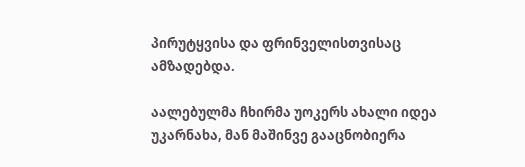პირუტყვისა და ფრინველისთვისაც ამზადებდა.

აალებულმა ჩხირმა უოკერს ახალი იდეა უკარნახა, მან მაშინვე გააცნობიერა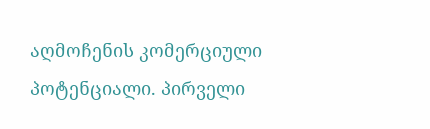აღმოჩენის კომერციული პოტენციალი. პირველი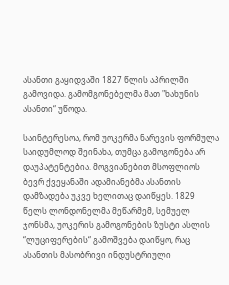ასანთი გაყიდვაში 1827 წლის აპრილში გამოვიდა. გამომგონებელმა მათ "ხახუნის ასანთი“ უწოდა.

საინტერესოა, რომ უოკერმა ნარევის ფორმულა საიდუმლოდ შეინახა, თუმცა გამოგონება არ დაუპატენტებია. მოგვიანებით მსოფლიოს ბევრ ქვეყანაში ადამიანებმა ასანთის დამზადება უკვე ხელითაც დაიწყეს. 1829 წელს ლონდონელმა მეწარმემ, სემუელ ჯონსმა, უოკერის გამოგონების ზუსტი ასლის “ლუციფერების“ გამოშვება დაიწყო, რაც ასანთის მასობრივი ინდუსტრიული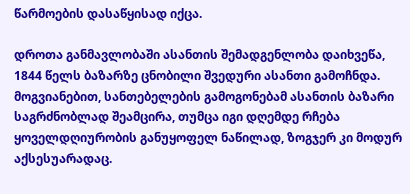წარმოების დასაწყისად იქცა.

დროთა განმავლობაში ასანთის შემადგენლობა დაიხვეწა, 1844 წელს ბაზარზე ცნობილი შვედური ასანთი გამოჩნდა. მოგვიანებით, სანთებელების გამოგონებამ ასანთის ბაზარი საგრძნობლად შეამცირა, თუმცა იგი დღემდე რჩება ყოველდღიურობის განუყოფელ ნაწილად, ზოგჯერ კი მოდურ აქსესუარადაც.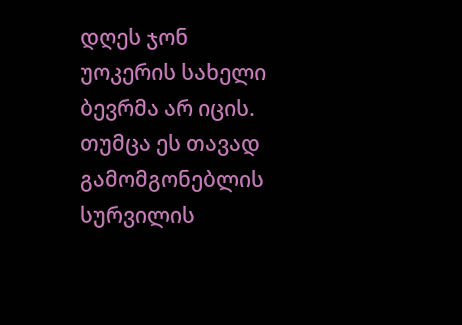დღეს ჯონ უოკერის სახელი ბევრმა არ იცის. თუმცა ეს თავად გამომგონებლის სურვილის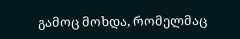გამოც მოხდა, რომელმაც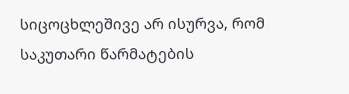სიცოცხლეშივე არ ისურვა, რომ საკუთარი წარმატების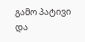გამო პატივი და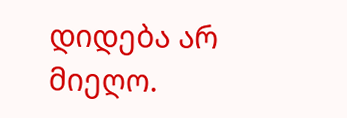დიდება არ მიეღო.